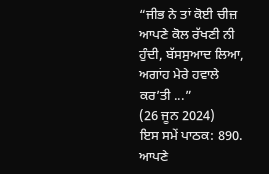“ਜੀਭ ਨੇ ਤਾਂ ਕੋਈ ਚੀਜ਼ ਆਪਣੇ ਕੋਲ ਰੱਖਣੀ ਨੀ ਹੁੰਦੀ, ਬੱਸਸੁਆਦ ਲਿਆ, ਅਗਾਂਹ ਮੇਰੇ ਹਵਾਲੇ ਕਰ’ਤੀ ...”
(26 ਜੂਨ 2024)
ਇਸ ਸਮੇਂ ਪਾਠਕ: 890.
ਆਪਣੇ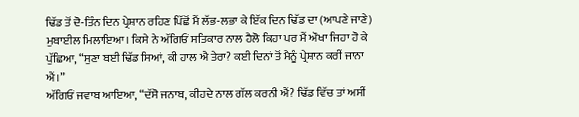ਢਿੱਡ ਤੋਂ ਦੋ-ਤਿੰਨ ਦਿਨ ਪ੍ਰੇਸ਼ਾਨ ਰਹਿਣ ਪਿੱਛੋਂ ਮੈਂ ਲੱਭ-ਲਭਾ ਕੇ ਇੱਕ ਦਿਨ ਢਿੱਡ ਦਾ (ਆਪਣੇ ਜਾਣੇ) ਮੁਬਾਈਲ ਮਿਲਾਇਆ। ਕਿਸੇ ਨੇ ਅੱਗਿਓਂ ਸਤਿਕਾਰ ਨਾਲ ਹੈਲੋ ਕਿਹਾ ਪਰ ਮੈਂ ਔਖਾ ਜਿਹਾ ਹੋ ਕੇ ਪੁੱਛਿਆ, “ਸੁਣਾ ਬਈ ਢਿੱਡ ਸਿਆਂ, ਕੀ ਹਾਲ ਐ ਤੇਰਾ? ਕਈ ਦਿਨਾਂ ਤੋਂ ਮੈਨੂੰ ਪ੍ਰੇਸ਼ਾਨ ਕਰੀਂ ਜਾਨਾ ਐਂ।”
ਅੱਗਿਓਂ ਜਵਾਬ ਆਇਆ, “ਦੱਸੋ ਜਨਾਬ, ਕੀਹਦੇ ਨਾਲ ਗੱਲ ਕਰਨੀ ਐਂ? ਢਿੱਡ ਵਿੱਚ ਤਾਂ ਅਸੀਂ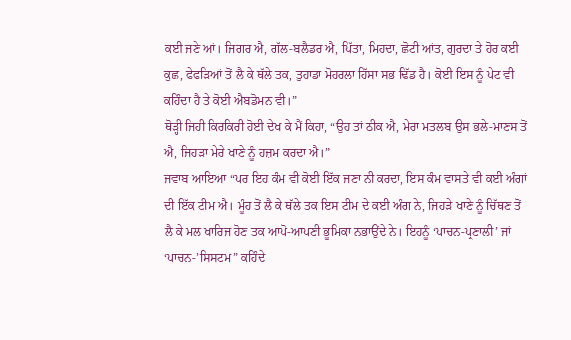ਕਈ ਜਣੇ ਆਂ। ਜਿਗਰ ਐ, ਗੱਲ-ਬਲੈਡਰ ਐ, ਪਿੱਤਾ, ਮਿਹਦਾ, ਛੋਟੀ ਆਂਤ, ਗੁਰਦਾ ਤੇ ਹੋਰ ਕਈ ਕੁਛ, ਫੇਫੜਿਆਂ ਤੋਂ ਲੈ ਕੇ ਥੱਲੇ ਤਕ, ਤੁਹਾਡਾ ਮੋਹਰਲਾ ਹਿੱਸਾ ਸਭ ਢਿੱਡ ਹੈ। ਕੋਈ ਇਸ ਨੂੰ ਪੇਟ ਵੀ ਕਹਿੰਦਾ ਹੈ ਤੇ ਕੋਈ ਐਬਡੋਮਨ ਵੀ।”
ਥੋੜ੍ਹੀ ਜਿਹੀ ਕਿਰਕਿਰੀ ਹੋਈ ਦੇਖ ਕੇ ਮੈਂ ਕਿਹਾ, “ਉਹ ਤਾਂ ਠੀਕ ਐ, ਮੇਰਾ ਮਤਲਬ ਉਸ ਭਲੇ-ਮਾਣਸ ਤੋਂ ਐ, ਜਿਹੜਾ ਮੇਰੇ ਖਾਣੇ ਨੂੰ ਹਜ਼ਮ ਕਰਦਾ ਐ।”
ਜਵਾਬ ਆਇਆ “ਪਰ ਇਹ ਕੰਮ ਵੀ ਕੋਈ ਇੱਕ ਜਣਾ ਨੀ ਕਰਦਾ, ਇਸ ਕੰਮ ਵਾਸਤੇ ਵੀ ਕਈ ਅੰਗਾਂ ਦੀ ਇੱਕ ਟੀਮ ਐ। ਮੂੰਹ ਤੋਂ ਲੈ ਕੇ ਥੱਲੇ ਤਕ ਇਸ ਟੀਮ ਦੇ ਕਈ ਅੰਗ ਨੇ, ਜਿਹੜੇ ਖਾਣੇ ਨੂੰ ਚਿੱਥਣ ਤੋਂ ਲੈ ਕੇ ਮਲ ਖਾਰਿਜ ਹੋਣ ਤਕ ਆਪੋ-ਆਪਣੀ ਭੂਮਿਕਾ ਨਭਾਉਂਦੇ ਨੇ। ਇਹਨੂੰ ‘ਪਾਚਨ-ਪ੍ਰਣਾਲੀ’ ਜਾਂ ‘ਪਾਚਨ-’ਸਿਸਟਮ” ਕਹਿੰਦੇ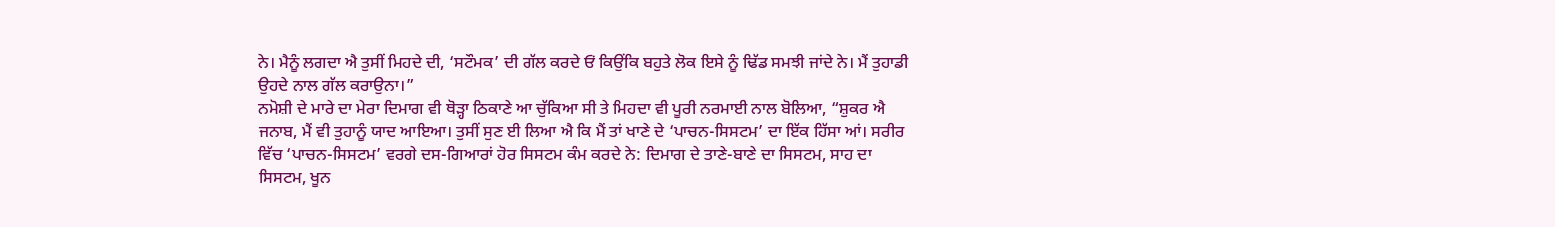ਨੇ। ਮੈਨੂੰ ਲਗਦਾ ਐ ਤੁਸੀਂ ਮਿਹਦੇ ਦੀ, ‘ਸਟੌਮਕ’ ਦੀ ਗੱਲ ਕਰਦੇ ਓਂ ਕਿਉਂਕਿ ਬਹੁਤੇ ਲੋਕ ਇਸੇ ਨੂੰ ਢਿੱਡ ਸਮਝੀ ਜਾਂਦੇ ਨੇ। ਮੈਂ ਤੁਹਾਡੀ ਉਹਦੇ ਨਾਲ ਗੱਲ ਕਰਾਉਨਾ।”
ਨਮੋਸ਼ੀ ਦੇ ਮਾਰੇ ਦਾ ਮੇਰਾ ਦਿਮਾਗ ਵੀ ਥੋੜ੍ਹਾ ਠਿਕਾਣੇ ਆ ਚੁੱਕਿਆ ਸੀ ਤੇ ਮਿਹਦਾ ਵੀ ਪੂਰੀ ਨਰਮਾਈ ਨਾਲ ਬੋਲਿਆ, “ਸ਼ੁਕਰ ਐ ਜਨਾਬ, ਮੈਂ ਵੀ ਤੁਹਾਨੂੰ ਯਾਦ ਆਇਆ। ਤੁਸੀਂ ਸੁਣ ਈ ਲਿਆ ਐ ਕਿ ਮੈਂ ਤਾਂ ਖਾਣੇ ਦੇ ‘ਪਾਚਨ-ਸਿਸਟਮ’ ਦਾ ਇੱਕ ਹਿੱਸਾ ਆਂ। ਸਰੀਰ ਵਿੱਚ ‘ਪਾਚਨ-ਸਿਸਟਮ’ ਵਰਗੇ ਦਸ-ਗਿਆਰਾਂ ਹੋਰ ਸਿਸਟਮ ਕੰਮ ਕਰਦੇ ਨੇ: ਦਿਮਾਗ ਦੇ ਤਾਣੇ-ਬਾਣੇ ਦਾ ਸਿਸਟਮ, ਸਾਹ ਦਾ ਸਿਸਟਮ, ਖੂਨ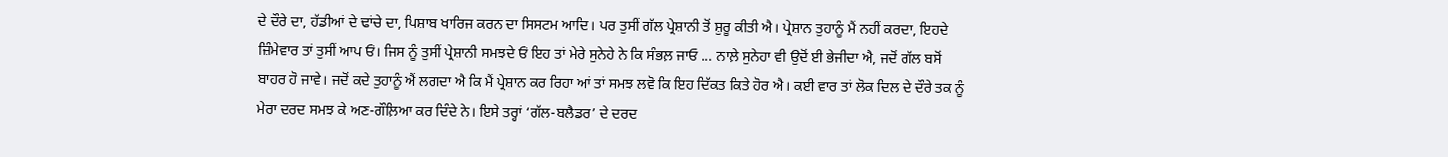ਦੇ ਦੌਰੇ ਦਾ, ਹੱਡੀਆਂ ਦੇ ਢਾਂਚੇ ਦਾ, ਪਿਸ਼ਾਬ ਖਾਰਿਜ ਕਰਨ ਦਾ ਸਿਸਟਮ ਆਦਿ। ਪਰ ਤੁਸੀਂ ਗੱਲ ਪ੍ਰੇਸ਼ਾਨੀ ਤੋਂ ਸ਼ੁਰੂ ਕੀਤੀ ਐ। ਪ੍ਰੇਸ਼ਾਨ ਤੁਹਾਨੂੰ ਮੈਂ ਨਹੀਂ ਕਰਦਾ, ਇਹਦੇ ਜ਼ਿੰਮੇਵਾਰ ਤਾਂ ਤੁਸੀਂ ਆਪ ਓਂ। ਜਿਸ ਨੂੰ ਤੁਸੀਂ ਪ੍ਰੇਸ਼ਾਨੀ ਸਮਝਦੇ ਓਂ ਇਹ ਤਾਂ ਮੇਰੇ ਸੁਨੇਹੇ ਨੇ ਕਿ ਸੰਭਲ਼ ਜਾਓ ... ਨਾਲ਼ੇ ਸੁਨੇਹਾ ਵੀ ਉਦੋਂ ਈ ਭੇਜੀਦਾ ਐ, ਜਦੋਂ ਗੱਲ ਬਸੋਂ ਬਾਹਰ ਹੋ ਜਾਵੇ। ਜਦੋਂ ਕਦੇ ਤੁਹਾਨੂੰ ਐਂ ਲਗਦਾ ਐ ਕਿ ਮੈਂ ਪ੍ਰੇਸ਼ਾਨ ਕਰ ਰਿਹਾ ਆਂ ਤਾਂ ਸਮਝ ਲਵੋ ਕਿ ਇਹ ਦਿੱਕਤ ਕਿਤੇ ਹੋਰ ਐ। ਕਈ ਵਾਰ ਤਾਂ ਲੋਕ ਦਿਲ ਦੇ ਦੌਰੇ ਤਕ ਨੂੰ ਮੇਰਾ ਦਰਦ ਸਮਝ ਕੇ ਅਣ-ਗੌਲ਼ਿਆ ਕਰ ਦਿੰਦੇ ਨੇ। ਇਸੇ ਤਰ੍ਹਾਂ ‘ਗੱਲ-ਬਲੈਡਰ’ ਦੇ ਦਰਦ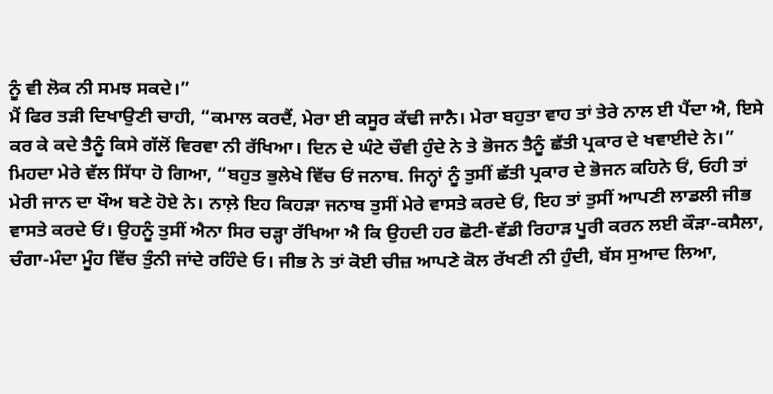ਨੂੰ ਵੀ ਲੋਕ ਨੀ ਸਮਝ ਸਕਦੇ।”
ਮੈਂ ਫਿਰ ਤੜੀ ਦਿਖਾਉਣੀ ਚਾਹੀ, “ਕਮਾਲ ਕਰਦੈਂ, ਮੇਰਾ ਈ ਕਸੂਰ ਕੱਢੀ ਜਾਨੈ। ਮੇਰਾ ਬਹੁਤਾ ਵਾਹ ਤਾਂ ਤੇਰੇ ਨਾਲ ਈ ਪੈਂਦਾ ਐ, ਇਸੇ ਕਰ ਕੇ ਕਦੇ ਤੈਨੂੰ ਕਿਸੇ ਗੱਲੋਂ ਵਿਰਵਾ ਨੀ ਰੱਖਿਆ। ਦਿਨ ਦੇ ਘੰਟੇ ਚੌਵੀ ਹੁੰਦੇ ਨੇ ਤੇ ਭੋਜਨ ਤੈਨੂੰ ਛੱਤੀ ਪ੍ਰਕਾਰ ਦੇ ਖਵਾਈਦੇ ਨੇ।”
ਮਿਹਦਾ ਮੇਰੇ ਵੱਲ ਸਿੱਧਾ ਹੋ ਗਿਆ, “ਬਹੁਤ ਭੁਲੇਖੇ ਵਿੱਚ ਓਂ ਜਨਾਬ. ਜਿਨ੍ਹਾਂ ਨੂੰ ਤੁਸੀਂ ਛੱਤੀ ਪ੍ਰਕਾਰ ਦੇ ਭੋਜਨ ਕਹਿਨੇ ਓਂ, ਓਹੀ ਤਾਂ ਮੇਰੀ ਜਾਨ ਦਾ ਖੌਅ ਬਣੇ ਹੋਏ ਨੇ। ਨਾਲ਼ੇ ਇਹ ਕਿਹੜਾ ਜਨਾਬ ਤੁਸੀਂ ਮੇਰੇ ਵਾਸਤੇ ਕਰਦੇ ਓਂ, ਇਹ ਤਾਂ ਤੁਸੀਂ ਆਪਣੀ ਲਾਡਲੀ ਜੀਭ ਵਾਸਤੇ ਕਰਦੇ ਓਂ। ਉਹਨੂੰ ਤੁਸੀਂ ਐਨਾ ਸਿਰ ਚੜ੍ਹਾ ਰੱਖਿਆ ਐ ਕਿ ਉਹਦੀ ਹਰ ਛੋਟੀ-ਵੱਡੀ ਰਿਹਾੜ ਪੂਰੀ ਕਰਨ ਲਈ ਕੌੜਾ-ਕਸੈਲਾ, ਚੰਗਾ-ਮੰਦਾ ਮੂੰਹ ਵਿੱਚ ਤੁੰਨੀ ਜਾਂਦੇ ਰਹਿੰਦੇ ਓ। ਜੀਭ ਨੇ ਤਾਂ ਕੋਈ ਚੀਜ਼ ਆਪਣੇ ਕੋਲ ਰੱਖਣੀ ਨੀ ਹੁੰਦੀ, ਬੱਸ ਸੁਆਦ ਲਿਆ,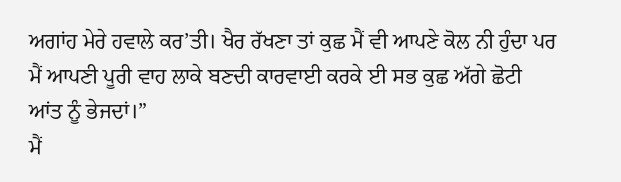ਅਗਾਂਹ ਮੇਰੇ ਹਵਾਲੇ ਕਰ’ਤੀ। ਖੈਰ ਰੱਖਣਾ ਤਾਂ ਕੁਛ ਮੈਂ ਵੀ ਆਪਣੇ ਕੋਲ ਨੀ ਹੁੰਦਾ ਪਰ ਮੈਂ ਆਪਣੀ ਪੂਰੀ ਵਾਹ ਲਾਕੇ ਬਣਦੀ ਕਾਰਵਾਈ ਕਰਕੇ ਈ ਸਭ ਕੁਛ ਅੱਗੇ ਛੋਟੀ ਆਂਤ ਨੂੰ ਭੇਜਦਾਂ।”
ਮੈਂ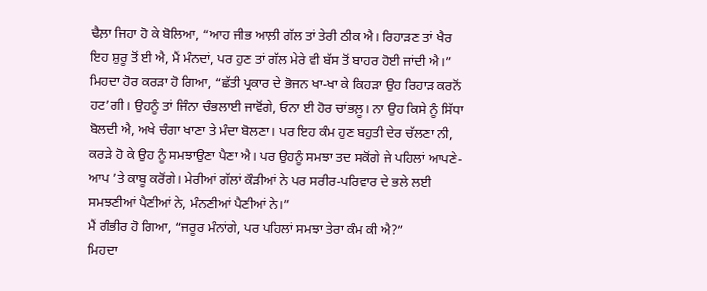ਢੈਲ਼ਾ ਜਿਹਾ ਹੋ ਕੇ ਬੋਲਿਆ, “ਆਹ ਜੀਭ ਆਲ਼ੀ ਗੱਲ ਤਾਂ ਤੇਰੀ ਠੀਕ ਐ। ਰਿਹਾੜਣ ਤਾਂ ਖੈਰ ਇਹ ਸ਼ੁਰੂ ਤੋਂ ਈ ਐ, ਮੈਂ ਮੰਨਦਾਂ, ਪਰ ਹੁਣ ਤਾਂ ਗੱਲ ਮੇਰੇ ਵੀ ਬੱਸ ਤੋਂ ਬਾਹਰ ਹੋਈ ਜਾਂਦੀ ਐ।”
ਮਿਹਦਾ ਹੋਰ ਕਰੜਾ ਹੋ ਗਿਆ, “ਛੱਤੀ ਪ੍ਰਕਾਰ ਦੇ ਭੋਜਨ ਖਾ-ਖਾ ਕੇ ਕਿਹੜਾ ਉਹ ਰਿਹਾੜ ਕਰਨੋਂ ਹਟ’ਗੀ। ਉਹਨੂੰ ਤਾਂ ਜਿੰਨਾ ਚੰਭਲਾਈ ਜਾਵੋਂਗੇ, ਓਨਾ ਈ ਹੋਰ ਚਾਂਭਲ਼ੂ। ਨਾ ਉਹ ਕਿਸੇ ਨੂੰ ਸਿੱਧਾ ਬੋਲਦੀ ਐ, ਅਖੇ ਚੰਗਾ ਖਾਣਾ ਤੇ ਮੰਦਾ ਬੋਲਣਾ। ਪਰ ਇਹ ਕੰਮ ਹੁਣ ਬਹੁਤੀ ਦੇਰ ਚੱਲਣਾ ਨੀ, ਕਰੜੇ ਹੋ ਕੇ ਉਹ ਨੂੰ ਸਮਝਾਉਣਾ ਪੈਣਾ ਐ। ਪਰ ਉਹਨੂੰ ਸਮਝਾ ਤਦ ਸਕੋਂਗੇ ਜੇ ਪਹਿਲਾਂ ਆਪਣੇ-ਆਪ ’ਤੇ ਕਾਬੂ ਕਰੋਂਗੇ। ਮੇਰੀਆਂ ਗੱਲਾਂ ਕੌੜੀਆਂ ਨੇ ਪਰ ਸਰੀਰ-ਪਰਿਵਾਰ ਦੇ ਭਲੇ ਲਈ ਸਮਝਣੀਆਂ ਪੈਣੀਆਂ ਨੇ, ਮੰਨਣੀਆਂ ਪੈਣੀਆਂ ਨੇ।”
ਮੈਂ ਗੰਭੀਰ ਹੋ ਗਿਆ, “ਜਰੂਰ ਮੰਨਾਂਗੇ, ਪਰ ਪਹਿਲਾਂ ਸਮਝਾ ਤੇਰਾ ਕੰਮ ਕੀ ਐ?”
ਮਿਹਦਾ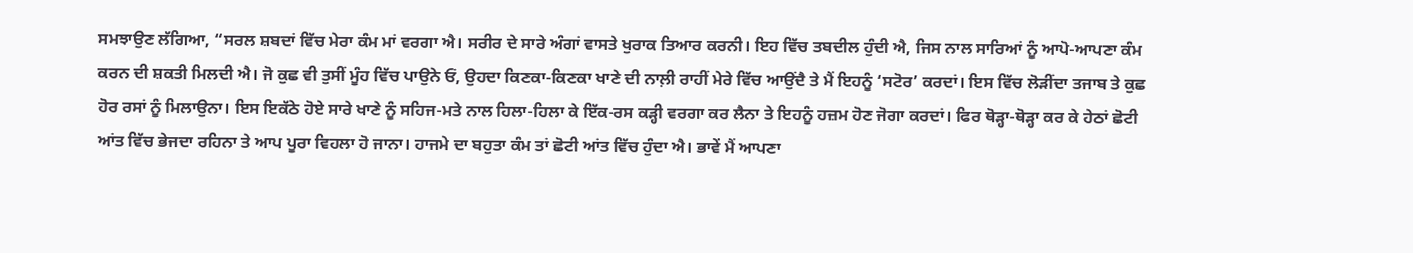ਸਮਝਾਉਣ ਲੱਗਿਆ, “ਸਰਲ ਸ਼ਬਦਾਂ ਵਿੱਚ ਮੇਰਾ ਕੰਮ ਮਾਂ ਵਰਗਾ ਐ। ਸਰੀਰ ਦੇ ਸਾਰੇ ਅੰਗਾਂ ਵਾਸਤੇ ਖੁਰਾਕ ਤਿਆਰ ਕਰਨੀ। ਇਹ ਵਿੱਚ ਤਬਦੀਲ ਹੁੰਦੀ ਐ, ਜਿਸ ਨਾਲ ਸਾਰਿਆਂ ਨੂੰ ਆਪੋ-ਆਪਣਾ ਕੰਮ ਕਰਨ ਦੀ ਸ਼ਕਤੀ ਮਿਲਦੀ ਐ। ਜੋ ਕੁਛ ਵੀ ਤੁਸੀਂ ਮੂੰਹ ਵਿੱਚ ਪਾਉਨੇ ਓਂ, ਉਹਦਾ ਕਿਣਕਾ-ਕਿਣਕਾ ਖਾਣੇ ਦੀ ਨਾਲ਼ੀ ਰਾਹੀਂ ਮੇਰੇ ਵਿੱਚ ਆਉਂਦੈ ਤੇ ਮੈਂ ਇਹਨੂੰ ‘ਸਟੋਰ’ ਕਰਦਾਂ। ਇਸ ਵਿੱਚ ਲੋੜੀਂਦਾ ਤਜਾਬ ਤੇ ਕੁਛ ਹੋਰ ਰਸਾਂ ਨੂੰ ਮਿਲਾਉਨਾ। ਇਸ ਇਕੱਠੇ ਹੋਏ ਸਾਰੇ ਖਾਣੇ ਨੂੰ ਸਹਿਜ-ਮਤੇ ਨਾਲ ਹਿਲਾ-ਹਿਲਾ ਕੇ ਇੱਕ-ਰਸ ਕੜ੍ਹੀ ਵਰਗਾ ਕਰ ਲੈਨਾ ਤੇ ਇਹਨੂੰ ਹਜ਼ਮ ਹੋਣ ਜੋਗਾ ਕਰਦਾਂ। ਫਿਰ ਥੋੜ੍ਹਾ-ਥੋੜ੍ਹਾ ਕਰ ਕੇ ਹੇਠਾਂ ਛੋਟੀ ਆਂਤ ਵਿੱਚ ਭੇਜਦਾ ਰਹਿਨਾ ਤੇ ਆਪ ਪੂਰਾ ਵਿਹਲਾ ਹੋ ਜਾਨਾ। ਹਾਜਮੇ ਦਾ ਬਹੁਤਾ ਕੰਮ ਤਾਂ ਛੋਟੀ ਆਂਤ ਵਿੱਚ ਹੁੰਦਾ ਐ। ਭਾਵੇਂ ਮੈਂ ਆਪਣਾ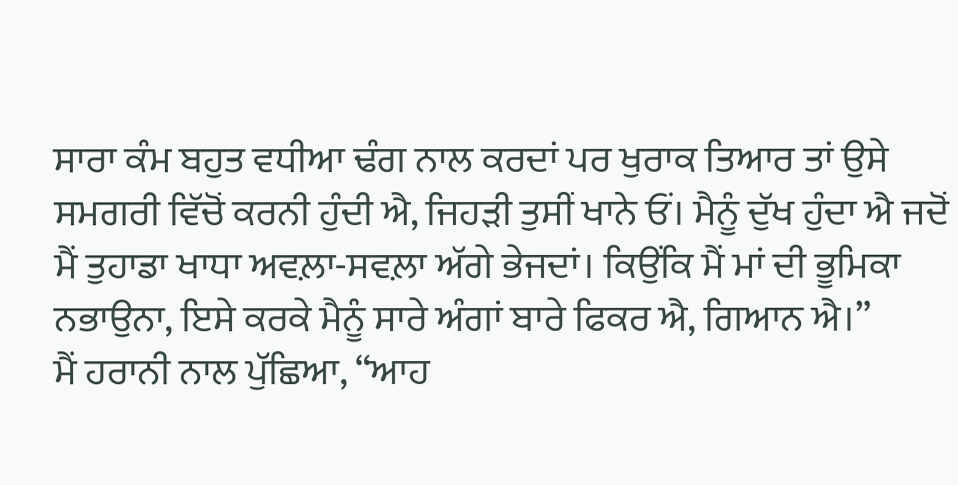ਸਾਰਾ ਕੰਮ ਬਹੁਤ ਵਧੀਆ ਢੰਗ ਨਾਲ ਕਰਦਾਂ ਪਰ ਖੁਰਾਕ ਤਿਆਰ ਤਾਂ ਉਸੇ ਸਮਗਰੀ ਵਿੱਚੋਂ ਕਰਨੀ ਹੁੰਦੀ ਐ, ਜਿਹੜੀ ਤੁਸੀਂ ਖਾਨੇ ਓਂ। ਮੈਨੂੰ ਦੁੱਖ ਹੁੰਦਾ ਐ ਜਦੋਂ ਮੈਂ ਤੁਹਾਡਾ ਖਾਧਾ ਅਵਲ਼ਾ-ਸਵਲ਼ਾ ਅੱਗੇ ਭੇਜਦਾਂ। ਕਿਉਂਕਿ ਮੈਂ ਮਾਂ ਦੀ ਭੂਮਿਕਾ ਨਭਾਉਨਾ, ਇਸੇ ਕਰਕੇ ਮੈਨੂੰ ਸਾਰੇ ਅੰਗਾਂ ਬਾਰੇ ਫਿਕਰ ਐ, ਗਿਆਨ ਐ।”
ਮੈਂ ਹਰਾਨੀ ਨਾਲ ਪੁੱਛਿਆ, “ਆਹ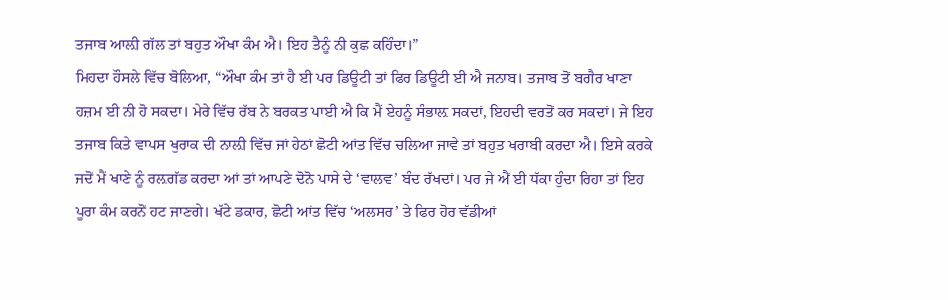ਤਜਾਬ ਆਲ਼ੀ ਗੱਲ ਤਾਂ ਬਹੁਤ ਔਖਾ ਕੰਮ ਐ। ਇਹ ਤੈਨੂੰ ਨੀ ਕੁਛ ਕਹਿੰਦਾ।”
ਮਿਹਦਾ ਹੌਸਲੇ ਵਿੱਚ ਬੋਲਿਆ, “ਔਖਾ ਕੰਮ ਤਾਂ ਹੈ ਈ ਪਰ ਡਿਊਟੀ ਤਾਂ ਫਿਰ ਡਿਊਟੀ ਈ ਐ ਜਨਾਬ। ਤਜਾਬ ਤੋਂ ਬਗੈਰ ਖਾਣਾ ਹਜ਼ਮ ਈ ਨੀ ਹੋ ਸਕਦਾ। ਮੇਰੇ ਵਿੱਚ ਰੱਬ ਨੇ ਬਰਕਤ ਪਾਈ ਐ ਕਿ ਮੈਂ ਏਹਨੂੰ ਸੰਭਾਲ਼ ਸਕਦਾਂ, ਇਹਦੀ ਵਰਤੋਂ ਕਰ ਸਕਦਾਂ। ਜੇ ਇਹ ਤਜਾਬ ਕਿਤੇ ਵਾਪਸ ਖੁਰਾਕ ਦੀ ਨਾਲ਼ੀ ਵਿੱਚ ਜਾਂ ਹੇਠਾਂ ਛੋਟੀ ਆਂਤ ਵਿੱਚ ਚਲਿਆ ਜਾਵੇ ਤਾਂ ਬਹੁਤ ਖਰਾਬੀ ਕਰਦਾ ਐ। ਇਸੇ ਕਰਕੇ ਜਦੋਂ ਮੈਂ ਖਾਣੇ ਨੂੰ ਰਲ਼ਗੱਡ ਕਰਦਾ ਆਂ ਤਾਂ ਆਪਣੇ ਦੋਨੋ ਪਾਸੇ ਦੇ ‘ਵਾਲਵ’ ਬੰਦ ਰੱਖਦਾਂ। ਪਰ ਜੇ ਐਂ ਈ ਧੱਕਾ ਹੁੰਦਾ ਰਿਹਾ ਤਾਂ ਇਹ ਪੂਰਾ ਕੰਮ ਕਰਨੋਂ ਹਟ ਜਾਣਗੇ। ਖੱਟੇ ਡਕਾਰ, ਛੋਟੀ ਆਂਤ ਵਿੱਚ ‘ਅਲਸਰ’ ਤੇ ਫਿਰ ਹੋਰ ਵੱਡੀਆਂ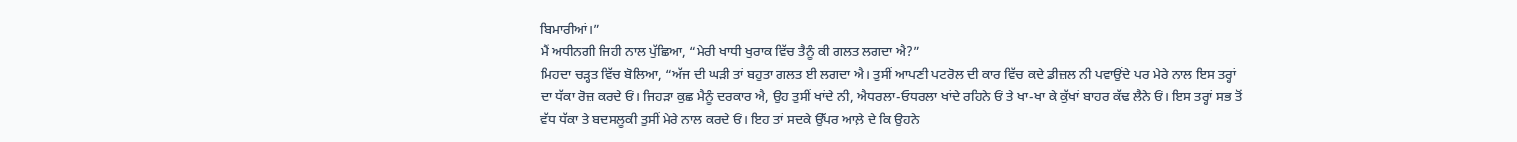ਬਿਮਾਰੀਆਂ।”
ਮੈਂ ਅਧੀਨਗੀ ਜਿਹੀ ਨਾਲ ਪੁੱਛਿਆ, “ਮੇਰੀ ਖਾਧੀ ਖੁਰਾਕ ਵਿੱਚ ਤੈਨੂੰ ਕੀ ਗਲਤ ਲਗਦਾ ਐ?”
ਮਿਹਦਾ ਚੜ੍ਹਤ ਵਿੱਚ ਬੋਲਿਆ, “ਅੱਜ ਦੀ ਘੜੀ ਤਾਂ ਬਹੁਤਾ ਗਲਤ ਈ ਲਗਦਾ ਐ। ਤੁਸੀਂ ਆਪਣੀ ਪਟਰੋਲ ਦੀ ਕਾਰ ਵਿੱਚ ਕਦੇ ਡੀਜ਼ਲ ਨੀ ਪਵਾਉਂਦੇ ਪਰ ਮੇਰੇ ਨਾਲ ਇਸ ਤਰ੍ਹਾਂ ਦਾ ਧੱਕਾ ਰੋਜ਼ ਕਰਦੇ ਓਂ। ਜਿਹੜਾ ਕੁਛ ਮੈਨੂੰ ਦਰਕਾਰ ਐ, ਉਹ ਤੁਸੀਂ ਖਾਂਦੇ ਨੀ, ਐਧਰਲਾ-ਓਧਰਲਾ ਖਾਂਦੇ ਰਹਿਨੇ ਓਂ ਤੇ ਖਾ-ਖਾ ਕੇ ਕੁੱਖਾਂ ਬਾਹਰ ਕੱਢ ਲੈਨੇ ਓਂ। ਇਸ ਤਰ੍ਹਾਂ ਸਭ ਤੋਂ ਵੱਧ ਧੱਕਾ ਤੇ ਬਦਸਲੂਕੀ ਤੁਸੀਂ ਮੇਰੇ ਨਾਲ ਕਰਦੇ ਓਂ। ਇਹ ਤਾਂ ਸਦਕੇ ਉੱਪਰ ਆਲ਼ੇ ਦੇ ਕਿ ਉਹਨੇ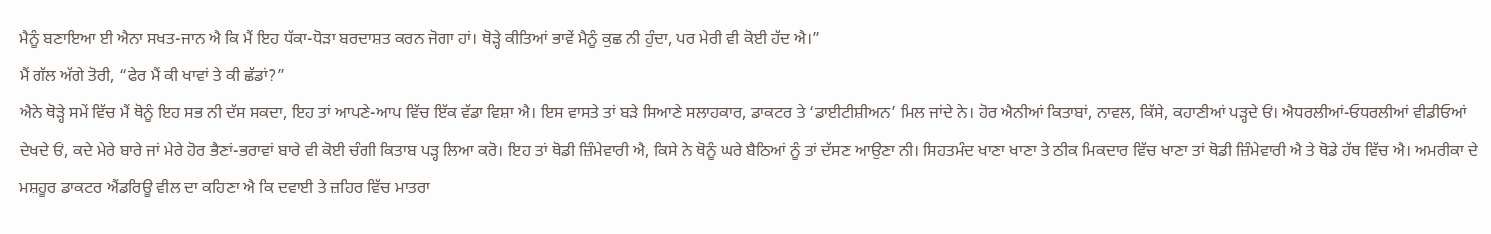ਮੈਨੂੰ ਬਣਾਇਆ ਈ ਐਨਾ ਸਖਤ-ਜਾਨ ਐ ਕਿ ਮੈਂ ਇਹ ਧੱਕਾ-ਧੋੜਾ ਬਰਦਾਸ਼ਤ ਕਰਨ ਜੋਗਾ ਹਾਂ। ਥੋੜ੍ਹੇ ਕੀਤਿਆਂ ਭਾਵੇਂ ਮੈਨੂੰ ਕੁਛ ਨੀ ਹੁੰਦਾ, ਪਰ ਮੇਰੀ ਵੀ ਕੋਈ ਹੱਦ ਐ।”
ਮੈਂ ਗੱਲ ਅੱਗੇ ਤੋਰੀ, “ਫੇਰ ਮੈਂ ਕੀ ਖਾਵਾਂ ਤੇ ਕੀ ਛੱਡਾਂ?”
ਐਨੇ ਥੋੜ੍ਹੇ ਸਮੇਂ ਵਿੱਚ ਮੈਂ ਥੋਨੂੰ ਇਹ ਸਭ ਨੀ ਦੱਸ ਸਕਦਾ, ਇਹ ਤਾਂ ਆਪਣੇ-ਆਪ ਵਿੱਚ ਇੱਕ ਵੱਡਾ ਵਿਸ਼ਾ ਐ। ਇਸ ਵਾਸਤੇ ਤਾਂ ਬੜੇ ਸਿਆਣੇ ਸਲਾਹਕਾਰ, ਡਾਕਟਰ ਤੇ ‘ਡਾਈਟੀਸ਼ੀਅਨ’ ਮਿਲ ਜਾਂਦੇ ਨੇ। ਹੋਰ ਐਨੀਆਂ ਕਿਤਾਬਾਂ, ਨਾਵਲ, ਕਿੱਸੇ, ਕਹਾਣੀਆਂ ਪੜ੍ਹਦੇ ਓਂ। ਐਧਰਲੀਆਂ-ਓਧਰਲੀਆਂ ਵੀਡੀਓਆਂ ਦੇਖਦੇ ਓਂ, ਕਦੇ ਮੇਰੇ ਬਾਰੇ ਜਾਂ ਮੇਰੇ ਹੋਰ ਭੈਣਾਂ-ਭਰਾਵਾਂ ਬਾਰੇ ਵੀ ਕੋਈ ਚੰਗੀ ਕਿਤਾਬ ਪੜ੍ਹ ਲਿਆ ਕਰੋ। ਇਹ ਤਾਂ ਥੋਡੀ ਜ਼ਿੰਮੇਵਾਰੀ ਐ, ਕਿਸੇ ਨੇ ਥੋਨੂੰ ਘਰੇ ਬੈਠਿਆਂ ਨੂੰ ਤਾਂ ਦੱਸਣ ਆਉਣਾ ਨੀ। ਸਿਹਤਮੰਦ ਖਾਣਾ ਖਾਣਾ ਤੇ ਠੀਕ ਮਿਕਦਾਰ ਵਿੱਚ ਖਾਣਾ ਤਾਂ ਥੋਡੀ ਜ਼ਿੰਮੇਵਾਰੀ ਐ ਤੇ ਥੋਡੇ ਹੱਥ ਵਿੱਚ ਐ। ਅਮਰੀਕਾ ਦੇ ਮਸ਼ਹੂਰ ਡਾਕਟਰ ਐਂਡਰਿਊ ਵੀਲ ਦਾ ਕਹਿਣਾ ਐ ਕਿ ਦਵਾਈ ਤੇ ਜ਼ਹਿਰ ਵਿੱਚ ਮਾਤਰਾ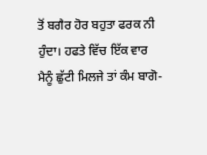ਤੋਂ ਬਗੈਰ ਹੋਰ ਬਹੁਤਾ ਫਰਕ ਨੀ ਹੁੰਦਾ। ਹਫਤੇ ਵਿੱਚ ਇੱਕ ਵਾਰ ਮੈਨੂੰ ਛੁੱਟੀ ਮਿਲਜੇ ਤਾਂ ਕੰਮ ਬਾਗੋ-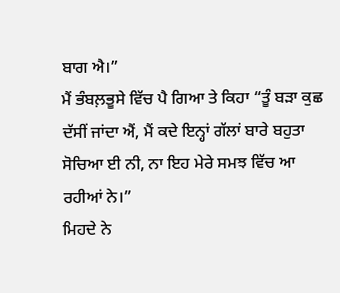ਬਾਗ ਐ।”
ਮੈਂ ਭੰਬਲ਼ਭੂਸੇ ਵਿੱਚ ਪੈ ਗਿਆ ਤੇ ਕਿਹਾ “ਤੂੰ ਬੜਾ ਕੁਛ ਦੱਸੀਂ ਜਾਂਦਾ ਐਂ, ਮੈਂ ਕਦੇ ਇਨ੍ਹਾਂ ਗੱਲਾਂ ਬਾਰੇ ਬਹੁਤਾ ਸੋਚਿਆ ਈ ਨੀ, ਨਾ ਇਹ ਮੇਰੇ ਸਮਝ ਵਿੱਚ ਆ ਰਹੀਆਂ ਨੇ।”
ਮਿਹਦੇ ਨੇ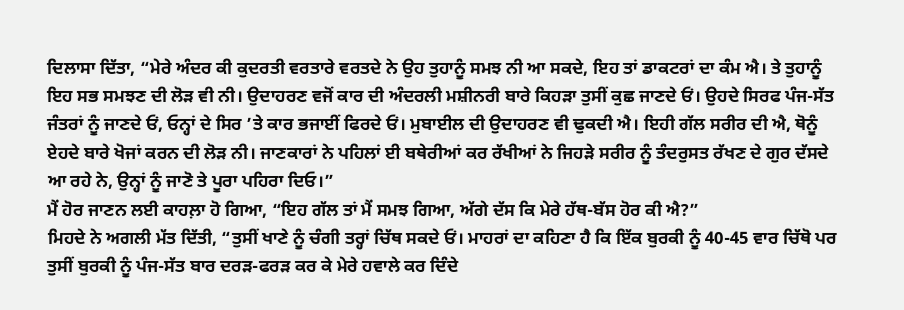ਦਿਲਾਸਾ ਦਿੱਤਾ, “ਮੇਰੇ ਅੰਦਰ ਕੀ ਕੁਦਰਤੀ ਵਰਤਾਰੇ ਵਰਤਦੇ ਨੇ ਉਹ ਤੁਹਾਨੂੰ ਸਮਝ ਨੀ ਆ ਸਕਦੇ, ਇਹ ਤਾਂ ਡਾਕਟਰਾਂ ਦਾ ਕੰਮ ਐ। ਤੇ ਤੁਹਾਨੂੰ ਇਹ ਸਭ ਸਮਝਣ ਦੀ ਲੋੜ ਵੀ ਨੀ। ਉਦਾਹਰਣ ਵਜੋਂ ਕਾਰ ਦੀ ਅੰਦਰਲੀ ਮਸ਼ੀਨਰੀ ਬਾਰੇ ਕਿਹੜਾ ਤੁਸੀਂ ਕੁਛ ਜਾਣਦੇ ਓਂ। ਉਹਦੇ ਸਿਰਫ ਪੰਜ-ਸੱਤ ਜੰਤਰਾਂ ਨੂੰ ਜਾਣਦੇ ਓਂ, ਓਨ੍ਹਾਂ ਦੇ ਸਿਰ ’ਤੇ ਕਾਰ ਭਜਾਈਂ ਫਿਰਦੇ ਓਂ। ਮੁਬਾਈਲ ਦੀ ਉਦਾਹਰਣ ਵੀ ਢੁਕਦੀ ਐ। ਇਹੀ ਗੱਲ ਸਰੀਰ ਦੀ ਐ, ਥੋਨੂੰ ਏਹਦੇ ਬਾਰੇ ਖੋਜਾਂ ਕਰਨ ਦੀ ਲੋੜ ਨੀ। ਜਾਣਕਾਰਾਂ ਨੇ ਪਹਿਲਾਂ ਈ ਬਥੇਰੀਆਂ ਕਰ ਰੱਖੀਆਂ ਨੇ ਜਿਹੜੇ ਸਰੀਰ ਨੂੰ ਤੰਦਰੁਸਤ ਰੱਖਣ ਦੇ ਗੁਰ ਦੱਸਦੇ ਆ ਰਹੇ ਨੇ, ਉਨ੍ਹਾਂ ਨੂੰ ਜਾਣੋ ਤੇ ਪੂਰਾ ਪਹਿਰਾ ਦਿਓ।”
ਮੈਂ ਹੋਰ ਜਾਣਨ ਲਈ ਕਾਹਲ਼ਾ ਹੋ ਗਿਆ, “ਇਹ ਗੱਲ ਤਾਂ ਮੈਂ ਸਮਝ ਗਿਆ, ਅੱਗੇ ਦੱਸ ਕਿ ਮੇਰੇ ਹੱਥ-ਬੱਸ ਹੋਰ ਕੀ ਐ?”
ਮਿਹਦੇ ਨੇ ਅਗਲੀ ਮੱਤ ਦਿੱਤੀ, “ਤੁਸੀਂ ਖਾਣੇ ਨੂੰ ਚੰਗੀ ਤਰ੍ਹਾਂ ਚਿੱਥ ਸਕਦੇ ਓਂ। ਮਾਹਰਾਂ ਦਾ ਕਹਿਣਾ ਹੈ ਕਿ ਇੱਕ ਬੁਰਕੀ ਨੂੰ 40-45 ਵਾਰ ਚਿੱਥੋ ਪਰ ਤੁਸੀਂ ਬੁਰਕੀ ਨੂੰ ਪੰਜ-ਸੱਤ ਬਾਰ ਦਰੜ-ਫਰੜ ਕਰ ਕੇ ਮੇਰੇ ਹਵਾਲੇ ਕਰ ਦਿੰਦੇ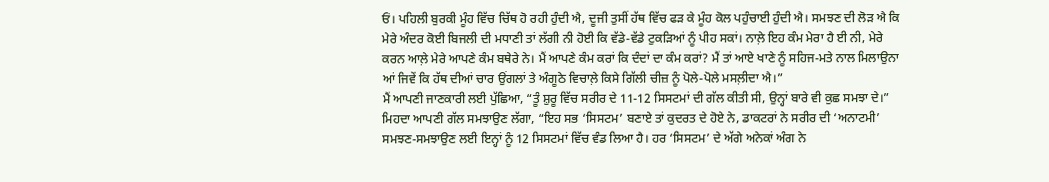ਓਂ। ਪਹਿਲੀ ਬੁਰਕੀ ਮੂੰਹ ਵਿੱਚ ਚਿੱਥ ਹੋ ਰਹੀ ਹੁੰਦੀ ਐ, ਦੂਜੀ ਤੁਸੀਂ ਹੱਥ ਵਿੱਚ ਫੜ ਕੇ ਮੂੰਹ ਕੋਲ ਪਹੁੰਚਾਈ ਹੁੰਦੀ ਐ। ਸਮਝਣ ਦੀ ਲੋੜ ਐ ਕਿ ਮੇਰੇ ਅੰਦਰ ਕੋਈ ਬਿਜਲੀ ਦੀ ਮਧਾਣੀ ਤਾਂ ਲੱਗੀ ਨੀ ਹੋਈ ਕਿ ਵੱਡੇ-ਵੱਡੇ ਟੁਕੜਿਆਂ ਨੂੰ ਪੀਹ ਸਕਾਂ। ਨਾਲ਼ੇ ਇਹ ਕੰਮ ਮੇਰਾ ਹੈ ਈ ਨੀ, ਮੇਰੇ ਕਰਨ ਆਲ਼ੇ ਮੇਰੇ ਆਪਣੇ ਕੰਮ ਬਥੇਰੇ ਨੇ। ਮੈਂ ਆਪਣੇ ਕੰਮ ਕਰਾਂ ਕਿ ਦੰਦਾਂ ਦਾ ਕੰਮ ਕਰਾਂ? ਮੈਂ ਤਾਂ ਆਏ ਖਾਣੇ ਨੂੰ ਸਹਿਜ-ਮਤੇ ਨਾਲ ਮਿਲਾਉਨਾ ਆਂ ਜਿਵੇਂ ਕਿ ਹੱਥ ਦੀਆਂ ਚਾਰ ਉਂਗਲਾਂ ਤੇ ਅੰਗੂਠੇ ਵਿਚਾਲ਼ੇ ਕਿਸੇ ਗਿੱਲੀ ਚੀਜ਼ ਨੂੰ ਪੋਲੇ-ਪੋਲੇ ਮਸਲ਼ੀਦਾ ਐ।”
ਮੈਂ ਆਪਣੀ ਜਾਣਕਾਰੀ ਲਈ ਪੁੱਛਿਆ, “ਤੂੰ ਸ਼ੁਰੂ ਵਿੱਚ ਸਰੀਰ ਦੇ 11-12 ਸਿਸਟਮਾਂ ਦੀ ਗੱਲ ਕੀਤੀ ਸੀ, ਉਨ੍ਹਾਂ ਬਾਰੇ ਵੀ ਕੁਛ ਸਮਝਾ ਦੇ।”
ਮਿਹਦਾ ਆਪਣੀ ਗੱਲ ਸਮਝਾਉਣ ਲੱਗਾ, “ਇਹ ਸਭ ‘ਸਿਸਟਮ’ ਬਣਾਏ ਤਾਂ ਕੁਦਰਤ ਦੇ ਹੋਏ ਨੇ, ਡਾਕਟਰਾਂ ਨੇ ਸਰੀਰ ਦੀ ‘ਅਨਾਟਮੀ’ ਸਮਝਣ-ਸਮਝਾਉਣ ਲਈ ਇਨ੍ਹਾਂ ਨੂੰ 12 ਸਿਸਟਮਾਂ ਵਿੱਚ ਵੰਡ ਲਿਆ ਹੈ। ਹਰ ‘ਸਿਸਟਮ’ ਦੇ ਅੱਗੇ ਅਨੇਕਾਂ ਅੰਗ ਨੇ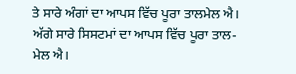ਤੇ ਸਾਰੇ ਅੰਗਾਂ ਦਾ ਆਪਸ ਵਿੱਚ ਪੂਰਾ ਤਾਲਮੇਲ ਐ। ਅੱਗੇ ਸਾਰੇ ਸਿਸਟਮਾਂ ਦਾ ਆਪਸ ਵਿੱਚ ਪੂਰਾ ਤਾਲ-ਮੇਲ ਐ।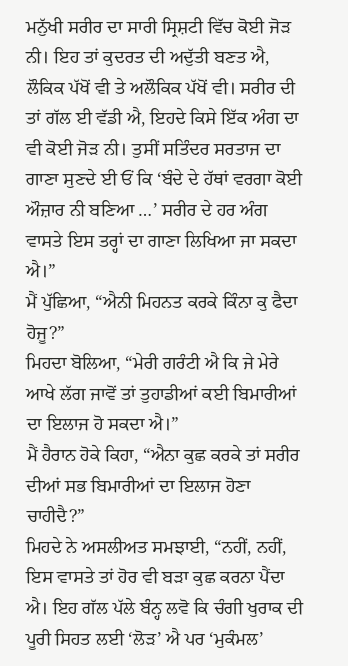ਮਨੁੱਖੀ ਸਰੀਰ ਦਾ ਸਾਰੀ ਸ੍ਰਿਸ਼ਟੀ ਵਿੱਚ ਕੋਈ ਜੋੜ ਨੀ। ਇਹ ਤਾਂ ਕੁਦਰਤ ਦੀ ਅਦੁੱਤੀ ਬਣਤ ਐ, ਲੌਕਿਕ ਪੱਖੋਂ ਵੀ ਤੇ ਅਲੌਕਿਕ ਪੱਖੋਂ ਵੀ। ਸਰੀਰ ਦੀ ਤਾਂ ਗੱਲ ਈ ਵੱਡੀ ਐ, ਇਹਦੇ ਕਿਸੇ ਇੱਕ ਅੰਗ ਦਾ ਵੀ ਕੋਈ ਜੋੜ ਨੀ। ਤੁਸੀਂ ਸਤਿੰਦਰ ਸਰਤਾਜ ਦਾ ਗਾਣਾ ਸੁਣਦੇ ਈ ਓਂ ਕਿ ‘ਬੰਦੇ ਦੇ ਹੱਥਾਂ ਵਰਗਾ ਕੋਈ ਔਜ਼ਾਰ ਨੀ ਬਣਿਆ …’ ਸਰੀਰ ਦੇ ਹਰ ਅੰਗ ਵਾਸਤੇ ਇਸ ਤਰ੍ਹਾਂ ਦਾ ਗਾਣਾ ਲਿਖਿਆ ਜਾ ਸਕਦਾ ਐ।”
ਮੈਂ ਪੁੱਛਿਆ, “ਐਨੀ ਮਿਹਨਤ ਕਰਕੇ ਕਿੰਨਾ ਕੁ ਫੈਦਾ ਹੋਜੂ?”
ਮਿਹਦਾ ਬੋਲਿਆ, “ਮੇਰੀ ਗਰੰਟੀ ਐ ਕਿ ਜੇ ਮੇਰੇ ਆਖੇ ਲੱਗ ਜਾਵੋਂ ਤਾਂ ਤੁਹਾਡੀਆਂ ਕਈ ਬਿਮਾਰੀਆਂ ਦਾ ਇਲਾਜ ਹੋ ਸਕਦਾ ਐ।”
ਮੈਂ ਹੈਰਾਨ ਹੋਕੇ ਕਿਹਾ, “ਐਨਾ ਕੁਛ ਕਰਕੇ ਤਾਂ ਸਰੀਰ ਦੀਆਂ ਸਭ ਬਿਮਾਰੀਆਂ ਦਾ ਇਲਾਜ ਹੋਣਾ ਚਾਹੀਦੈ?”
ਮਿਹਦੇ ਨੇ ਅਸਲੀਅਤ ਸਮਝਾਈ, “ਨਹੀਂ, ਨਹੀਂ, ਇਸ ਵਾਸਤੇ ਤਾਂ ਹੋਰ ਵੀ ਬੜਾ ਕੁਛ ਕਰਨਾ ਪੈਂਦਾ ਐ। ਇਹ ਗੱਲ ਪੱਲੇ ਬੰਨ੍ਹ ਲਵੋ ਕਿ ਚੰਗੀ ਖੁਰਾਕ ਦੀ ਪੂਰੀ ਸਿਹਤ ਲਈ ‘ਲੋੜ’ ਐ ਪਰ ‘ਮੁਕੰਮਲ’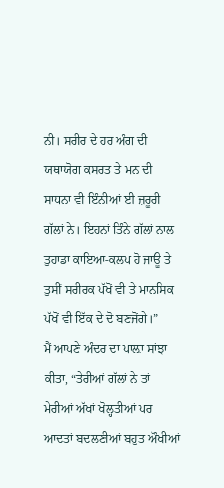ਨੀ। ਸਰੀਰ ਦੇ ਹਰ ਅੰਗ ਦੀ ਯਥਾਯੋਗ ਕਸਰਤ ਤੇ ਮਨ ਦੀ ਸਾਧਨਾ ਵੀ ਇੰਨੀਆਂ ਈ ਜ਼ਰੂਰੀ ਗੱਲਾਂ ਨੇ। ਇਹਨਾਂ ਤਿੰਨੇ ਗੱਲਾਂ ਨਾਲ ਤੁਹਾਡਾ ਕਾਇਆ-ਕਲਪ ਹੋ ਜਾਊ ਤੇ ਤੁਸੀਂ ਸਰੀਰਕ ਪੱਖੋਂ ਵੀ ਤੇ ਮਾਨਸਿਕ ਪੱਖੋਂ ਵੀ ਇੱਕ ਦੇ ਦੋ ਬਣਜੋਂਗੇ।”
ਮੈਂ ਆਪਣੇ ਅੰਦਰ ਦਾ ਪਾਲ਼ਾ ਸਾਂਝਾ ਕੀਤਾ, “ਤੇਰੀਆਂ ਗੱਲਾਂ ਨੇ ਤਾਂ ਮੇਰੀਆਂ ਅੱਖਾਂ ਖੋਲ੍ਹਤੀਆਂ ਪਰ ਆਦਤਾਂ ਬਦਲਣੀਆਂ ਬਹੁਤ ਔਖੀਆਂ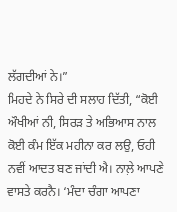ਲੱਗਦੀਆਂ ਨੇ।”
ਮਿਹਦੇ ਨੇ ਸਿਰੇ ਦੀ ਸਲਾਹ ਦਿੱਤੀ, “ਕੋਈ ਔਖੀਆਂ ਨੀ, ਸਿਰੜ ਤੇ ਅਭਿਆਸ ਨਾਲ ਕੋਈ ਕੰਮ ਇੱਕ ਮਹੀਨਾ ਕਰ ਲਉ, ਓਹੀ ਨਵੀਂ ਆਦਤ ਬਣ ਜਾਂਦੀ ਐ। ਨਾਲ਼ੇ ਆਪਣੇ ਵਾਸਤੇ ਕਰਨੈ। ‘ਮੰਦਾ ਚੰਗਾ ਆਪਣਾ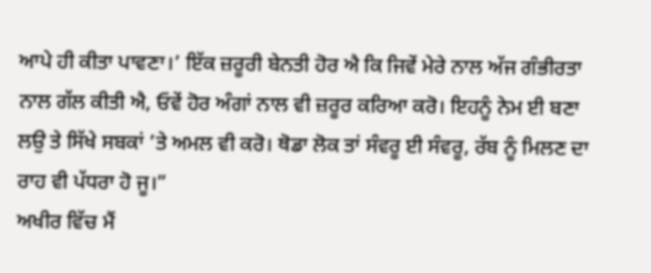ਆਪੇ ਹੀ ਕੀਤਾ ਪਾਵਣਾ।’ ਇੱਕ ਜ਼ਰੂਰੀ ਬੇਨਤੀ ਹੋਰ ਐ ਕਿ ਜਿਵੇਂ ਮੇਰੇ ਨਾਲ ਅੱਜ ਗੰਭੀਰਤਾ ਨਾਲ ਗੱਲ ਕੀਤੀ ਐ, ਓਵੇਂ ਹੋਰ ਅੰਗਾਂ ਨਾਲ ਵੀ ਜ਼ਰੂਰ ਕਰਿਆ ਕਰੋ। ਇਹਨੂੰ ਨੇਮ ਈ ਬਣਾ ਲਉ ਤੇ ਸਿੱਖੇ ਸਬਕਾਂ ’ਤੇ ਅਮਲ ਵੀ ਕਰੋ। ਥੋਡਾ ਲੋਕ ਤਾਂ ਸੰਵਰੂ ਈ ਸੰਵਰੂ, ਰੱਬ ਨੂੰ ਮਿਲਣ ਦਾ ਰਾਹ ਵੀ ਪੱਧਰਾ ਹੋ ਜੂ।”
ਅਖੀਰ ਵਿੱਚ ਮੈਂ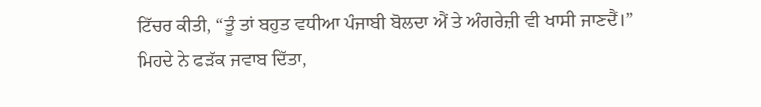ਟਿੱਚਰ ਕੀਤੀ, “ਤੂੰ ਤਾਂ ਬਹੁਤ ਵਧੀਆ ਪੰਜਾਬੀ ਬੋਲਦਾ ਐਂ ਤੇ ਅੰਗਰੇਜ਼ੀ ਵੀ ਖਾਸੀ ਜਾਣਦੈਂ।”
ਮਿਹਦੇ ਨੇ ਫੜੱਕ ਜਵਾਬ ਦਿੱਤਾ,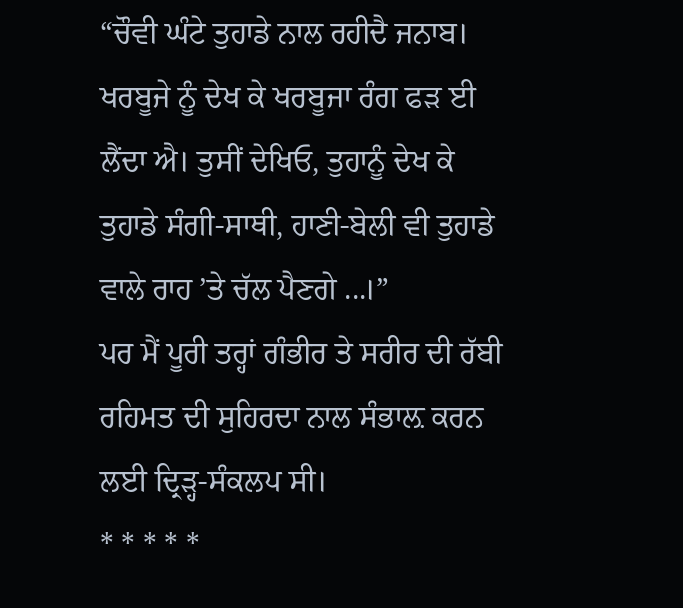“ਚੌਵੀ ਘੰਟੇ ਤੁਹਾਡੇ ਨਾਲ ਰਹੀਦੈ ਜਨਾਬ। ਖਰਬੂਜੇ ਨੂੰ ਦੇਖ ਕੇ ਖਰਬੂਜਾ ਰੰਗ ਫੜ ਈ ਲੈਂਦਾ ਐ। ਤੁਸੀਂ ਦੇਖਿਓ, ਤੁਹਾਨੂੰ ਦੇਖ ਕੇ ਤੁਹਾਡੇ ਸੰਗੀ-ਸਾਥੀ, ਹਾਣੀ-ਬੇਲੀ ਵੀ ਤੁਹਾਡੇ ਵਾਲੇ ਰਾਹ ’ਤੇ ਚੱਲ ਪੈਣਗੇ ...।”
ਪਰ ਮੈਂ ਪੂਰੀ ਤਰ੍ਹਾਂ ਗੰਭੀਰ ਤੇ ਸਰੀਰ ਦੀ ਰੱਬੀ ਰਹਿਮਤ ਦੀ ਸੁਹਿਰਦਾ ਨਾਲ ਸੰਭਾਲ਼ ਕਰਨ ਲਈ ਦ੍ਰਿੜ੍ਹ-ਸੰਕਲਪ ਸੀ।
* * * * *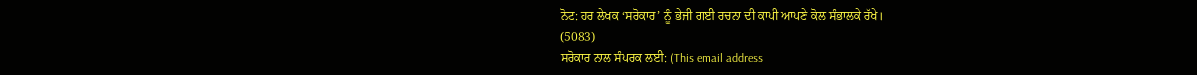ਨੋਟ: ਹਰ ਲੇਖਕ ‘ਸਰੋਕਾਰ’ ਨੂੰ ਭੇਜੀ ਗਈ ਰਚਨਾ ਦੀ ਕਾਪੀ ਆਪਣੇ ਕੋਲ ਸੰਭਾਲਕੇ ਰੱਖੇ।
(5083)
ਸਰੋਕਾਰ ਨਾਲ ਸੰਪਰਕ ਲਈ: (This email address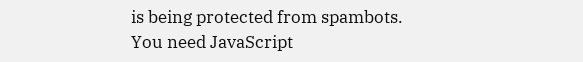is being protected from spambots. You need JavaScript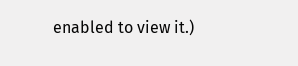enabled to view it.)